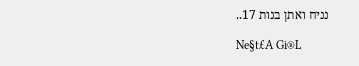נניח ואתן בנות 17..

Ne§t£A Gi®L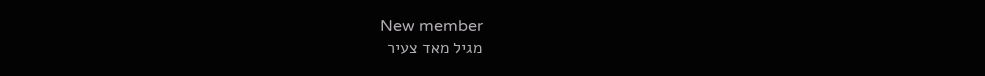New member
מגיל מאד צעיר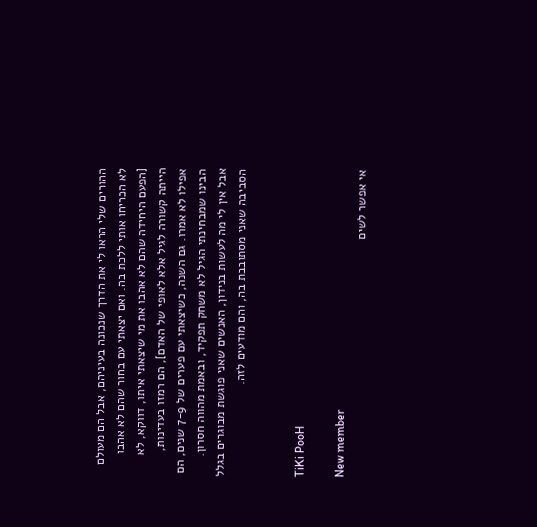ההורים שלי הראו לי את הדרך שנכונה בעיניהם, אבל הם מעולם לא הכריחו אותי ללכת בה. ואם יצאתי עם בחור שהם לא אהבו [הפעם היחידה שהם לא אהבו את מי שיצאתי איתו, דווקא, לא הייתה קשורה לגיל אלא לאופי של האדם], הם רמזו בעדינות, אפילו לא אמרו. גם השנה, כשיצאתי עם פערים של 7-9 שנים, הם הבינו שמבחינתי הגיל לא משחק תפקיד, ובאמת מהווה חסרון. אבל אין לי מה לעשות בנידון, האנשים שאני פוגשת מבוגרים בגלל הסביבה שאני מסתובבת בה, והם מודעים לזה.


TiKi PooH

New member
אי אפשר לשים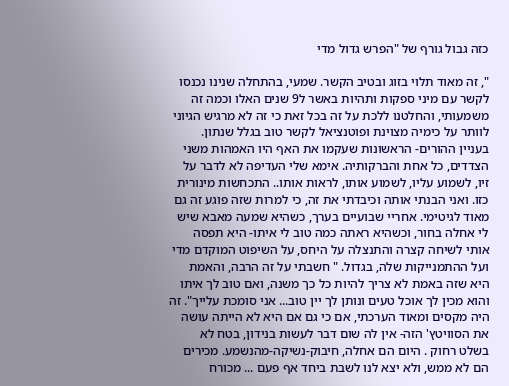כזה גבול גורף של "הפרש גדול מדי

", זה מאוד תלוי בזוג ובטיב הקשר. שמעי, בהתחלה שנינו נכנסו לקשר עם מיני ספקות ותהיות באשר ל9 שנים האלו וכמה זה משמעותי, והחלטנו ללכת על זה בכל זאת כי זה לא מרגיש הגיוני לוותר על כימיה מצוינת ופוטנציאל לקשר טוב בגלל שנתון. בעניין ההורים- הראשונות שעקמו את האף היו האמהות משני הצדדים, כל אחת והברקותיה. אימא שלי העדיפה לא לדבר על זיו, לשמוע עליו, לשמוע אותו, לראות אותו.. התכחשות מינורית כזו. ואני הבנתי אותה וכיבדתי את זה, כי למרות שזה פוגע זה גם מאוד לגיטימי. אחריי שבועיים בערך, כשהיא שמעה מאבא שיש לי אחלה בחור, וכשהיא ראתה כמה טוב לי איתו- היא תפסה אותי לשיחה קצרה והתנצלה על היחס, על השיפוט המוקדם מדי ועל ההתמנייקות שלה, בגדול. " חשבתי על זה הרבה, והאמת היא שזה באמת לא צריך להיות כל כך משנה, ואם טוב לך איתו והוא מכין לך אוכל טעים ונותן לך יין טוב... אני סומכת עלייך". זה היה מקסים ומאוד הערכתי, אם כי גם אם היא לא הייתה עושה את הסוויטץ' הזה- אין לה שום דבר לעשות בנידון, בטח לא בשלט רחוק . היום הם אחלה, חיבוק-נשיקה-מהנשמע. מכירים הם לא ממש, ולא יצא לנו לשבת ביחד אף פעם ... מכורח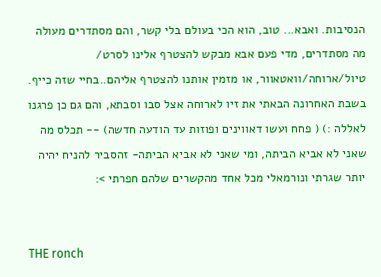הנסיבות. ואבא... טוב, הוא הכי בעולם בלי קשר, והם מסתדרים מעולה מה מסתדרים, מדי פעם אבא מבקש להצטרף אלינו לסרט/ טיול/ארוחה/וואטאוור, או מזמין אותנו להצטרף אליהם..בחיי שזה כייף. בשבת האחרונה הבאתי את זיו לארוחה אצל סבו וסבתא, והם גם כן פרגנו לאללה :) ( פחח ועשו דאווינים ופוזות עד הודעה חדשה) -- תכלס מה שאני לא אביא הביתה, ומי שאני לא אביא הביתה- זהסביר להניח יהיה יותר שגרתי ונורמאלי מכל אחד מהקשרים שלהם חפרתי >:


THE ronch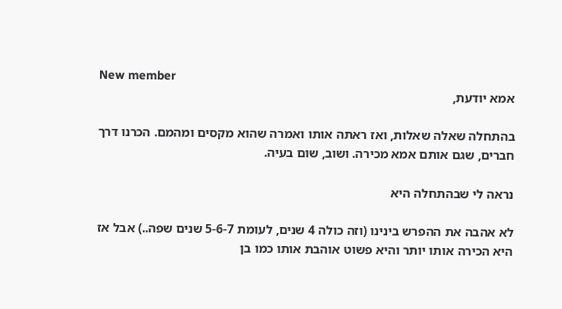New member
אמא יודעת,

בהתחלה שאלה שאלות, ואז ראתה אותו ואמרה שהוא מקסים ומהמם. הכרנו דרך חברים, שגם אותם אמא מכירה. ושוב, שום בעיה.

נראה לי שבהתחלה היא

לא אהבה את ההפרש בינינו (וזה כולה 4 שנים, לעומת 5-6-7 שנים שפה..) אבל אז היא הכירה אותו יותר והיא פשוט אוהבת אותו כמו בן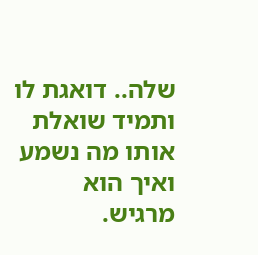שלה.. דואגת לו ותמיד שואלת אותו מה נשמע ואיך הוא מרגיש.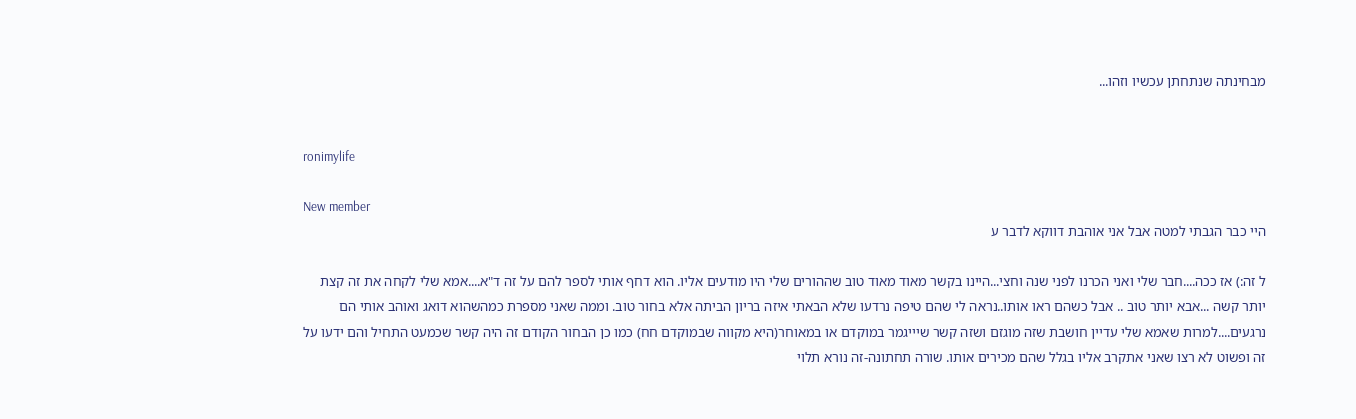מבחינתה שנתחתן עכשיו וזהו...


ronimylife

New member
היי כבר הגבתי למטה אבל אני אוהבת דווקא לדבר ע

ל זה:) אז ככה....חבר שלי ואני הכרנו לפני שנה וחצי...היינו בקשר מאוד מאוד טוב שההורים שלי היו מודעים אליו. הוא דחף אותי לספר להם על זה ד"א....אמא שלי לקחה את זה קצת יותר קשה ...אבא יותר טוב .. אבל כשהם ראו אותו..נראה לי שהם טיפה נרדעו שלא הבאתי איזה בריון הביתה אלא בחור טוב. וממה שאני מספרת כמהשהוא דואג ואוהב אותי הם נרגעים....למרות שאמא שלי עדיין חושבת שזה מוגזם ושזה קשר שיייגמר במוקדם או במאוחר(היא מקווה שבמוקדם חח) כמו כן הבחור הקודם זה היה קשר שכמעט התחיל והם ידעו על זה ופשוט לא רצו שאני אתקרב אליו בגלל שהם מכירים אותו. שורה תחתונה-זה נורא תלוי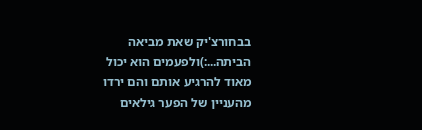בבחורצ'יק שאת מביאה הביתה...:)ולפעמים הוא יכול מאוד להרגיע אותם והם ירדו מהעניין של הפער גילאים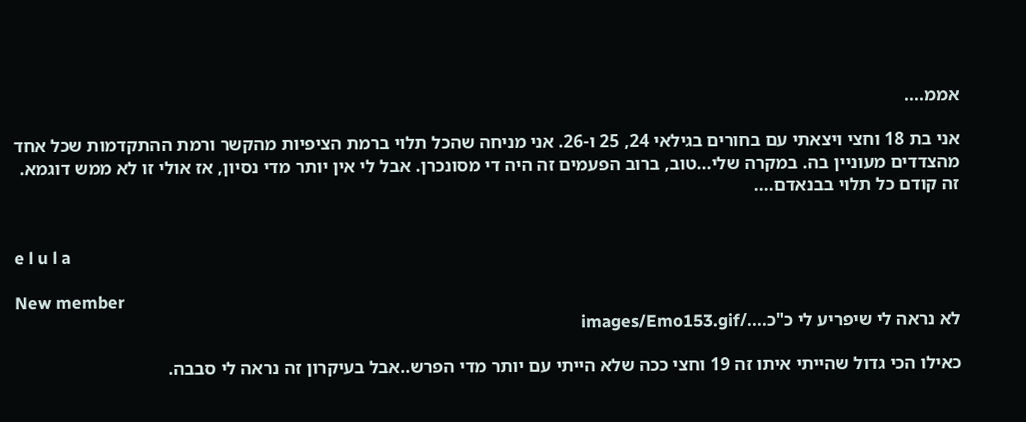אממ....

אני בת 18 וחצי ויצאתי עם בחורים בגילאי 24, 25 ו-26. אני מניחה שהכל תלוי ברמת הציפיות מהקשר ורמת ההתקדמות שכל אחד מהצדדים מעוניין בה. במקרה שלי...טוב, ברוב הפעמים זה היה די מסונכרן. אבל לי אין יותר מדי נסיון, אז אולי זו לא ממש דוגמא. זה קודם כל תלוי בבנאדם....


e l u l a

New member
לא נראה לי שיפריע לי כ"כ..../images/Emo153.gif

כאילו הכי גדול שהייתי איתו זה 19 וחצי ככה שלא הייתי עם יותר מדי הפרש..אבל בעיקרון זה נראה לי סבבה.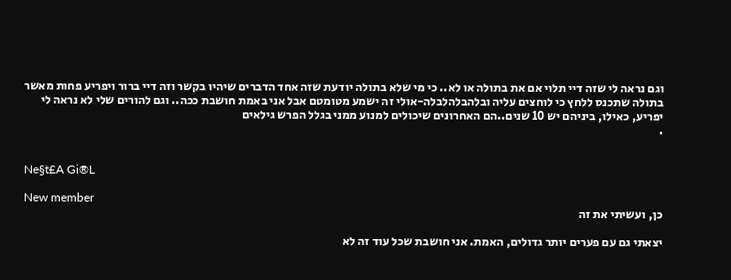וגם נראה לי שזה דיי תלוי אם את בתולה או לא.. כי מי שלא בתולה יודעת שזה אחד הדברים שיהיו בקשר וזה דיי ברור ויפריע פחות מאשר בתולה שתכנס ללחץ כי לוחצים עליה ובלהבלהלבלה-אולי זה ישמע מטומטם אבל אני באמת חושבת ככה.. וגם להורים שלי לא נראה לי יפריע, כאילו, ביניהם יש 10 שנים..הם האחרונים שיכולים למנוע ממני בגלל הפרש גילאים
.


Ne§t£A Gi®L

New member
כן, ועשיתי את זה

יצאתי גם עם פערים יותר גדולים, האמת. אני חושבת שכל עוד זה לא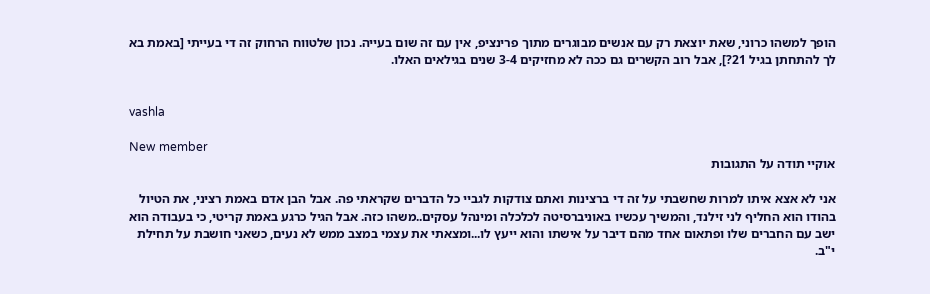הופך למשהו כרוני, שאת יוצאת רק עם אנשים מבוגרים מתוך פרינציפ, אין עם זה שום בעייה. נכון שלטווח הרחוק זה די בעייתי [באמת בא לך להתחתן בגיל 21?], אבל רוב הקשרים גם ככה לא מחזיקים 3-4 שנים בגילאים האלו.


vashla

New member
אוקיי תודה על התגובות

אני לא אצא איתו למרות שחשבתי על זה די ברצינות ואתם צודקות לגביי כל הדברים שקראתי פה. אבל הבן אדם באמת רציני, את הטיול בהודו הוא החליף לני זילנד, והמשיך עכשיו באוניברסיטה לכלכלה ומינהל עסקים..משהו כזה. אבל הגיל כרגע באמת קריטי, כי בעבודה הוא ישב עם החברים שלו ופתאום אחד מהם דיבר על אישתו והוא ייעץ לו...ומצאתי את עצמי במצב ממש לא נעים, כשאני חושבת על תחילת י"ב.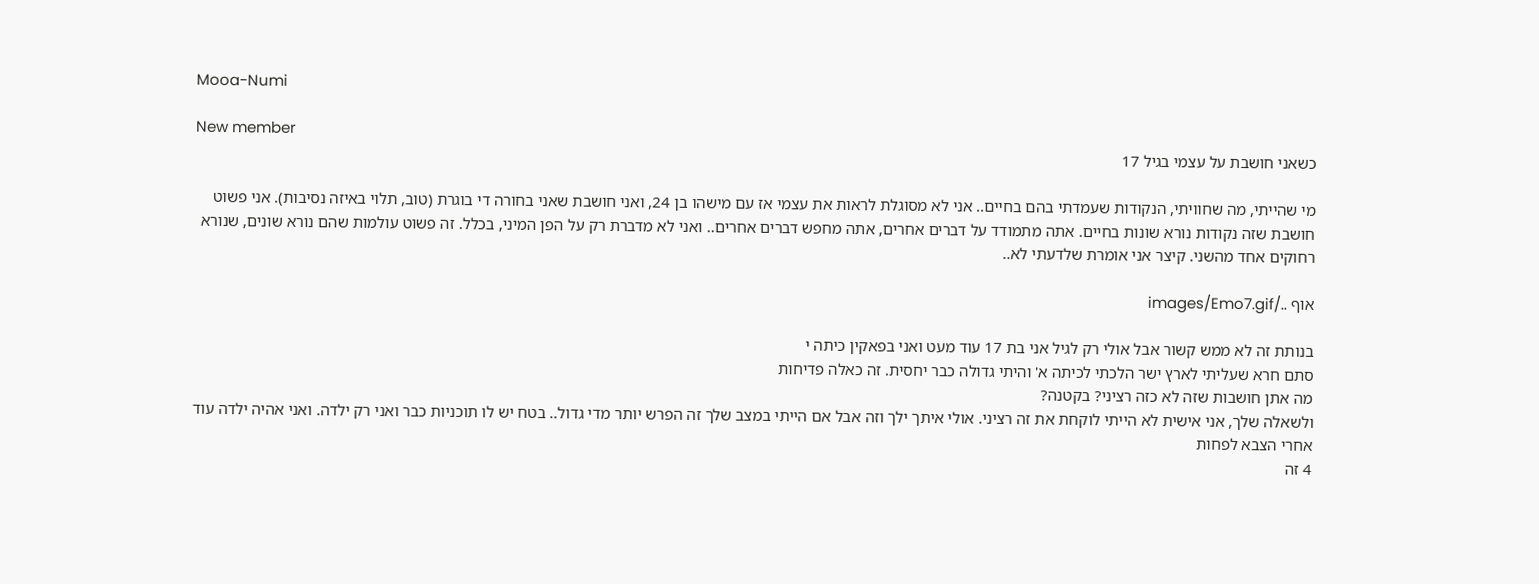Mooa-Numi

New member
כשאני חושבת על עצמי בגיל 17

מי שהייתי, מה שחוויתי, הנקודות שעמדתי בהם בחיים.. אני לא מסוגלת לראות את עצמי אז עם מישהו בן 24, ואני חושבת שאני בחורה די בוגרת (טוב, תלוי באיזה נסיבות). אני פשוט חושבת שזה נקודות נורא שונות בחיים. אתה מתמודד על דברים אחרים, אתה מחפש דברים אחרים.. ואני לא מדברת רק על הפן המיני, בכלל. זה פשוט עולמות שהם נורא שונים, שנורא רחוקים אחד מהשני. קיצר אני אומרת שלדעתי לא..

אוף ../images/Emo7.gif

בנותת זה לא ממש קשור אבל אולי רק לגיל אני בת 17 עוד מעט ואני בפאקין כיתה י
סתם חרא שעליתי לארץ ישר הלכתי לכיתה א' והיתי גדולה כבר יחסית. זה כאלה פדיחות
מה אתן חושבות שזה לא כזה רציני? בקטנה?
ולשאלה שלך, אני אישית לא הייתי לוקחת את זה רציני. אולי איתך ילך וזה אבל אם הייתי במצב שלך זה הפרש יותר מדי גדול.. בטח יש לו תוכניות כבר ואני רק ילדה. ואני אהיה ילדה עוד אחרי הצבא לפחות
4 זה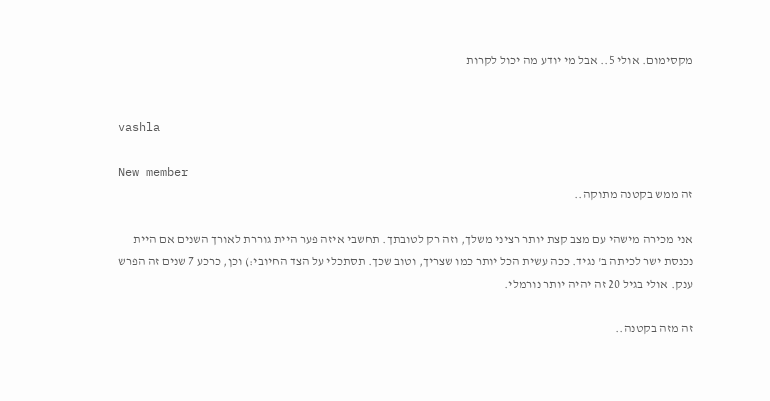מקסימום. אולי 5.. אבל מי יודע מה יכול לקרות


vashla

New member
זה ממש בקטנה מתוקה..

אני מכירה מישהי עם מצב קצת יותר רציני משלך, וזה רק לטובתך. תחשבי איזה פער היית גוררת לאורך השנים אם היית נכנסת ישר לכיתה ב' נגיד. ככה עשית הכל יותר כמו שצריך, וטוב שכך. תסתכלי על הצד החיובי:) וכן, כרכע 7 שנים זה הפרש ענק. אולי בגיל 20 זה יהיה יותר נורמלי.

זה מזה בקטנה..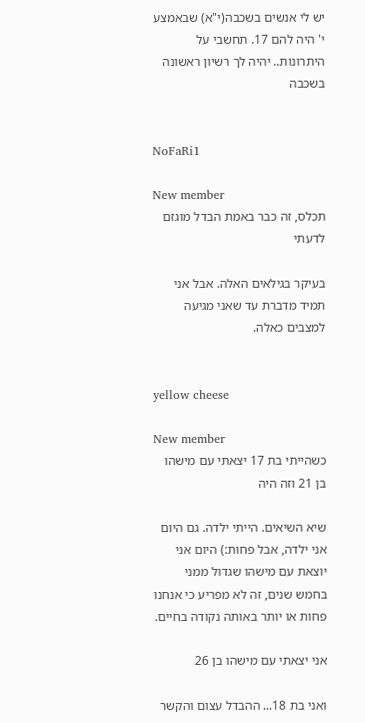יש לי אנשים בשכבה(י"א) שבאמצע י' היה להם 17. תחשבי על היתרונות.. יהיה לך רשיון ראשונה בשכבה


NoFaRi1

New member
תכלס, זה כבר באמת הבדל מוגזם לדעתי

בעיקר בגילאים האלה. אבל אני תמיד מדברת עד שאני מגיעה למצבים כאלה.


yellow cheese

New member
כשהייתי בת 17 יצאתי עם מישהו בן 21 וזה היה

שיא השיאים. הייתי ילדה. גם היום אני ילדה, אבל פחות:) היום אני יוצאת עם מישהו שגדול ממני בחמש שנים, זה לא מפריע כי אנחנו פחות או יותר באותה נקודה בחיים.

אני יצאתי עם מישהו בן 26

ואני בת 18... ההבדל עצום והקשר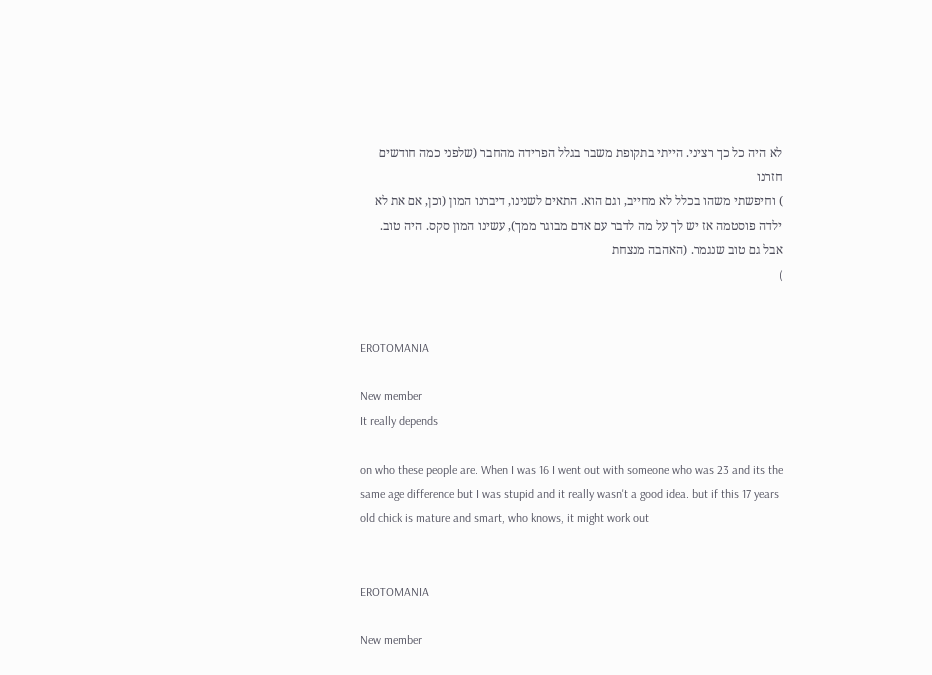לא היה כל כך רציני. הייתי בתקופת משבר בגלל הפרידה מהחבר (שלפני כמה חודשים חזרנו
) וחיפשתי משהו בכלל לא מחייב, וגם הוא. התאים לשנינו, דיברנו המון (וכן, אם את לא ילדה פוסטמה אז יש לך על מה לדבר עם אדם מבוגר ממך), עשינו המון סקס. היה טוב. אבל גם טוב שנגמר. (האהבה מנצחת
)


EROTOMANIA

New member
It really depends

on who these people are. When I was 16 I went out with someone who was 23 and its the same age difference but I was stupid and it really wasn't a good idea. but if this 17 years old chick is mature and smart, who knows, it might work out


EROTOMANIA

New member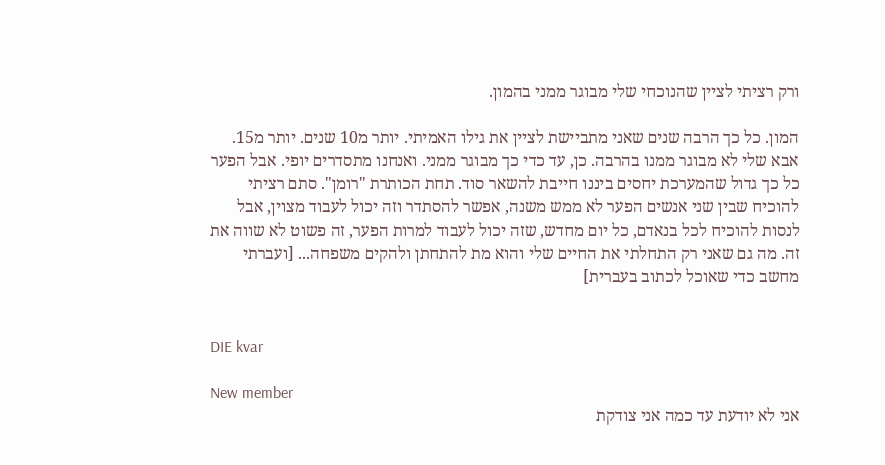ורק רציתי לציין שהנוכחי שלי מבוגר ממני בהמון.

המון. כל כך הרבה שנים שאני מתביישת לציין את גילו האמיתי. יותר מ10 שנים. יותר מ15. אבא שלי לא מבוגר ממנו בהרבה. כן, עד כדי כך מבוגר ממני. ואנחנו מתסדרים יופי. אבל הפער כל כך גדול שהמערכת יחסים ביננו חייבת להשאר סוד. תחת הכותרת "רומן". סתם רציתי להוכיח שבין שני אנשים הפער לא ממש משנה, אפשר להסתדר וזה יכול לעבוד מצוין, אבל לנסות להוכיח לכל בנאדם, כל יום מחדש, שזה יכול לעבוד למרות הפער, זה פשוט לא שווה את זה. מה גם שאני רק התחלתי את החיים שלי והוא מת להתחתן ולהקים משפחה... [ועברתי מחשב כדי שאוכל לכתוב בעברית]


DIE kvar

New member
אני לא יודעת עד כמה אני צודקת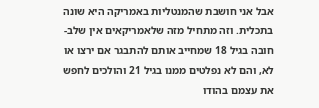אבל אני חושבת שהמנטליות באמריקה היא שונה בתכלית. וזה מתחיל מזה שלאמריקאים אין שלב-חובה בגיל 18 שמחייב אותם להתבגר אם ירצו או לא, והם לא נפלטים ממנו בגיל 21 והולכים לחפש את עצמם בהודו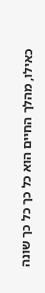כאילו, מהלך החיים הוא כל כך כל כך שונה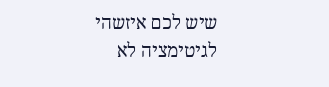שיש לכם איזשהי לגיטימציה לא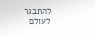להתבגר לעולם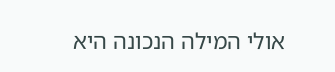אולי המילה הנכונה היא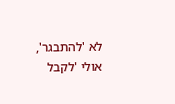לא 'להתבגר', אולי 'לקבל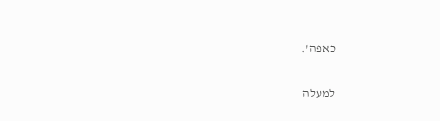כאפה'.

למעלה